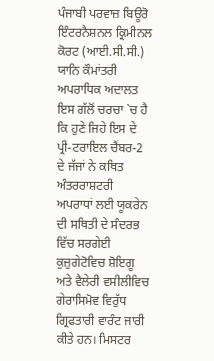ਪੰਜਾਬੀ ਪਰਵਾਜ਼ ਬਿਊਰੋ
ਇੰਟਰਨੈਸ਼ਨਲ ਕ੍ਰਿਮੀਨਲ ਕੋਰਟ (ਆਈ.ਸੀ.ਸੀ.) ਯਾਨਿ ਕੌਮਾਂਤਰੀ ਅਪਰਾਧਿਕ ਅਦਾਲਤ ਇਸ ਗੱਲੋਂ ਚਰਚਾ `ਚ ਹੈ ਕਿ ਹੁਣੇ ਜਿਹੇ ਇਸ ਦੇ ਪ੍ਰੀ-ਟਰਾਇਲ ਚੈਂਬਰ-2 ਦੇ ਜੱਜਾਂ ਨੇ ਕਥਿਤ ਅੰਤਰਰਾਸ਼ਟਰੀ ਅਪਰਾਧਾਂ ਲਈ ਯੂਕਰੇਨ ਦੀ ਸਥਿਤੀ ਦੇ ਸੰਦਰਭ ਵਿੱਚ ਸਰਗੇਈ ਕੁਜ਼ੁਗੇਟੋਵਿਚ ਸ਼ੋਇਗੂ ਅਤੇ ਵੈਲੇਰੀ ਵਸੀਲੀਵਿਚ ਗੇਰਾਸਿਮੋਵ ਵਿਰੁੱਧ ਗ੍ਰਿਫਤਾਰੀ ਵਾਰੰਟ ਜਾਰੀ ਕੀਤੇ ਹਨ। ਮਿਸਟਰ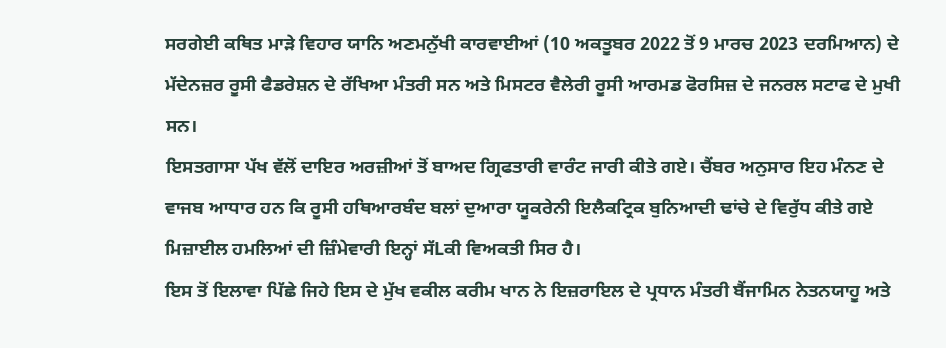ਸਰਗੇਈ ਕਥਿਤ ਮਾੜੇ ਵਿਹਾਰ ਯਾਨਿ ਅਣਮਨੁੱਖੀ ਕਾਰਵਾਈਆਂ (10 ਅਕਤੂਬਰ 2022 ਤੋਂ 9 ਮਾਰਚ 2023 ਦਰਮਿਆਨ) ਦੇ ਮੱਦੇਨਜ਼ਰ ਰੂਸੀ ਫੈਡਰੇਸ਼ਨ ਦੇ ਰੱਖਿਆ ਮੰਤਰੀ ਸਨ ਅਤੇ ਮਿਸਟਰ ਵੈਲੇਰੀ ਰੂਸੀ ਆਰਮਡ ਫੋਰਸਿਜ਼ ਦੇ ਜਨਰਲ ਸਟਾਫ ਦੇ ਮੁਖੀ ਸਨ।
ਇਸਤਗਾਸਾ ਪੱਖ ਵੱਲੋਂ ਦਾਇਰ ਅਰਜ਼ੀਆਂ ਤੋਂ ਬਾਅਦ ਗ੍ਰਿਫਤਾਰੀ ਵਾਰੰਟ ਜਾਰੀ ਕੀਤੇ ਗਏ। ਚੈਂਬਰ ਅਨੁਸਾਰ ਇਹ ਮੰਨਣ ਦੇ ਵਾਜਬ ਆਧਾਰ ਹਨ ਕਿ ਰੂਸੀ ਹਥਿਆਰਬੰਦ ਬਲਾਂ ਦੁਆਰਾ ਯੂਕਰੇਨੀ ਇਲੈਕਟ੍ਰਿਕ ਬੁਨਿਆਦੀ ਢਾਂਚੇ ਦੇ ਵਿਰੁੱਧ ਕੀਤੇ ਗਏ ਮਿਜ਼ਾਈਲ ਹਮਲਿਆਂ ਦੀ ਜ਼ਿੰਮੇਵਾਰੀ ਇਨ੍ਹਾਂ ਸੱLਕੀ ਵਿਅਕਤੀ ਸਿਰ ਹੈ।
ਇਸ ਤੋਂ ਇਲਾਵਾ ਪਿੱਛੇ ਜਿਹੇ ਇਸ ਦੇ ਮੁੱਖ ਵਕੀਲ ਕਰੀਮ ਖਾਨ ਨੇ ਇਜ਼ਰਾਇਲ ਦੇ ਪ੍ਰਧਾਨ ਮੰਤਰੀ ਬੈਂਜਾਮਿਨ ਨੇਤਨਯਾਹੂ ਅਤੇ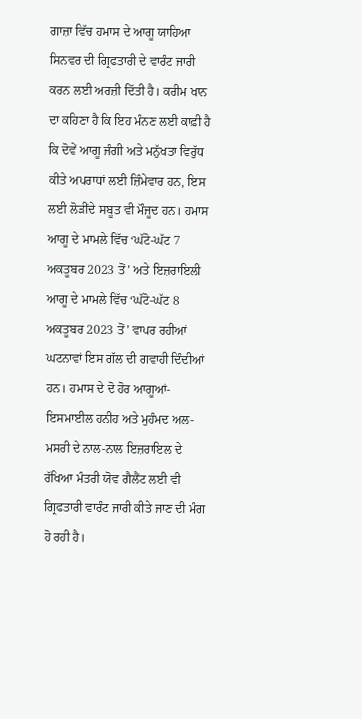ਗਾਜ਼ਾ ਵਿੱਚ ਹਮਾਸ ਦੇ ਆਗੂ ਯਾਹਿਆ ਸਿਨਵਰ ਦੀ ਗ੍ਰਿਫਤਾਰੀ ਦੇ ਵਾਰੰਟ ਜਾਰੀ ਕਰਨ ਲਈ ਅਰਜ਼ੀ ਦਿੱਤੀ ਹੈ। ਕਰੀਮ ਖਾਨ ਦਾ ਕਹਿਣਾ ਹੈ ਕਿ ਇਹ ਮੰਨਣ ਲਈ ਕਾਫ਼ੀ ਹੈ ਕਿ ਦੋਵੇਂ ਆਗੂ ਜੰਗੀ ਅਤੇ ਮਨੁੱਖਤਾ ਵਿਰੁੱਧ ਕੀਤੇ ਅਪਰਾਧਾਂ ਲਈ ਜ਼ਿੰਮੇਵਾਰ ਹਨ, ਇਸ ਲਈ ਲੋੜੀਂਦੇ ਸਬੂਤ ਵੀ ਮੌਜੂਦ ਹਨ। ਹਮਾਸ ਆਗੂ ਦੇ ਮਾਮਲੇ ਵਿੱਚ ‘ਘੱਟੋ-ਘੱਟ 7 ਅਕਤੂਬਰ 2023 ਤੋਂ’ ਅਤੇ ਇਜ਼ਰਾਇਲੀ ਆਗੂ ਦੇ ਮਾਮਲੇ ਵਿੱਚ ‘ਘੱਟੋ-ਘੱਟ 8 ਅਕਤੂਬਰ 2023 ਤੋਂ’ ਵਾਪਰ ਰਹੀਆਂ ਘਟਨਾਵਾਂ ਇਸ ਗੱਲ ਦੀ ਗਵਾਹੀ ਦਿੰਦੀਆਂ ਹਨ। ਹਮਾਸ ਦੇ ਦੋ ਹੋਰ ਆਗੂਆਂ- ਇਸਮਾਈਲ ਹਨੀਹ ਅਤੇ ਮੁਹੰਮਦ ਅਲ-ਮਸਰੀ ਦੇ ਨਾਲ-ਨਾਲ ਇਜ਼ਰਾਇਲ ਦੇ ਰੱਖਿਆ ਮੰਤਰੀ ਯੋਵ ਗੈਲੈਂਟ ਲਈ ਵੀ ਗ੍ਰਿਫਤਾਰੀ ਵਾਰੰਟ ਜਾਰੀ ਕੀਤੇ ਜਾਣ ਦੀ ਮੰਗ ਹੋ ਰਹੀ ਹੈ।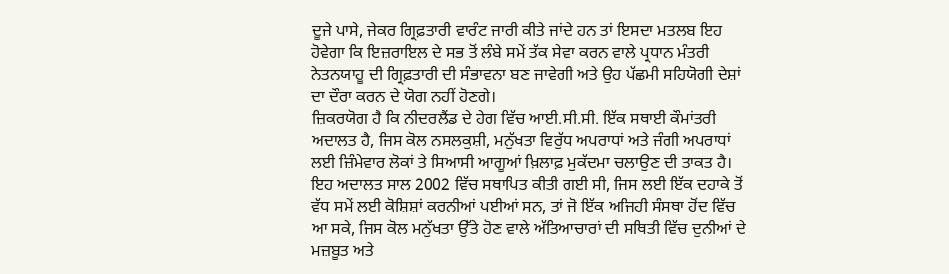ਦੂਜੇ ਪਾਸੇ, ਜੇਕਰ ਗ੍ਰਿਫ਼ਤਾਰੀ ਵਾਰੰਟ ਜਾਰੀ ਕੀਤੇ ਜਾਂਦੇ ਹਨ ਤਾਂ ਇਸਦਾ ਮਤਲਬ ਇਹ ਹੋਵੇਗਾ ਕਿ ਇਜ਼ਰਾਇਲ ਦੇ ਸਭ ਤੋਂ ਲੰਬੇ ਸਮੇਂ ਤੱਕ ਸੇਵਾ ਕਰਨ ਵਾਲੇ ਪ੍ਰਧਾਨ ਮੰਤਰੀ ਨੇਤਨਯਾਹੂ ਦੀ ਗ੍ਰਿਫ਼ਤਾਰੀ ਦੀ ਸੰਭਾਵਨਾ ਬਣ ਜਾਵੇਗੀ ਅਤੇ ਉਹ ਪੱਛਮੀ ਸਹਿਯੋਗੀ ਦੇਸ਼ਾਂ ਦਾ ਦੌਰਾ ਕਰਨ ਦੇ ਯੋਗ ਨਹੀਂ ਹੋਣਗੇ।
ਜ਼ਿਕਰਯੋਗ ਹੈ ਕਿ ਨੀਦਰਲੈਂਡ ਦੇ ਹੇਗ ਵਿੱਚ ਆਈ.ਸੀ.ਸੀ. ਇੱਕ ਸਥਾਈ ਕੌਮਾਂਤਰੀ ਅਦਾਲਤ ਹੈ, ਜਿਸ ਕੋਲ ਨਸਲਕੁਸ਼ੀ, ਮਨੁੱਖਤਾ ਵਿਰੁੱਧ ਅਪਰਾਧਾਂ ਅਤੇ ਜੰਗੀ ਅਪਰਾਧਾਂ ਲਈ ਜ਼ਿੰਮੇਵਾਰ ਲੋਕਾਂ ਤੇ ਸਿਆਸੀ ਆਗੂਆਂ ਖ਼ਿਲਾਫ਼ ਮੁਕੱਦਮਾ ਚਲਾਉਣ ਦੀ ਤਾਕਤ ਹੈ। ਇਹ ਅਦਾਲਤ ਸਾਲ 2002 ਵਿੱਚ ਸਥਾਪਿਤ ਕੀਤੀ ਗਈ ਸੀ, ਜਿਸ ਲਈ ਇੱਕ ਦਹਾਕੇ ਤੋਂ ਵੱਧ ਸਮੇਂ ਲਈ ਕੋਸ਼ਿਸ਼ਾਂ ਕਰਨੀਆਂ ਪਈਆਂ ਸਨ, ਤਾਂ ਜੋ ਇੱਕ ਅਜਿਹੀ ਸੰਸਥਾ ਹੋਂਦ ਵਿੱਚ ਆ ਸਕੇ, ਜਿਸ ਕੋਲ ਮਨੁੱਖਤਾ ਉੱਤੇ ਹੋਣ ਵਾਲੇ ਅੱਤਿਆਚਾਰਾਂ ਦੀ ਸਥਿਤੀ ਵਿੱਚ ਦੁਨੀਆਂ ਦੇ ਮਜ਼ਬੂਤ ਅਤੇ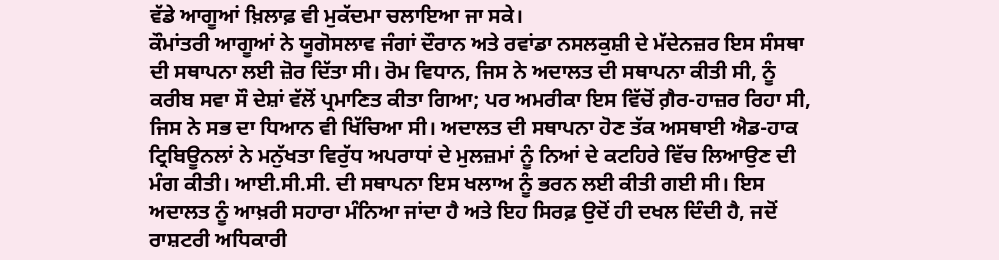ਵੱਡੇ ਆਗੂਆਂ ਖ਼ਿਲਾਫ਼ ਵੀ ਮੁਕੱਦਮਾ ਚਲਾਇਆ ਜਾ ਸਕੇ।
ਕੌਮਾਂਤਰੀ ਆਗੂਆਂ ਨੇ ਯੂਗੋਸਲਾਵ ਜੰਗਾਂ ਦੌਰਾਨ ਅਤੇ ਰਵਾਂਡਾ ਨਸਲਕੁਸ਼ੀ ਦੇ ਮੱਦੇਨਜ਼ਰ ਇਸ ਸੰਸਥਾ ਦੀ ਸਥਾਪਨਾ ਲਈ ਜ਼ੋਰ ਦਿੱਤਾ ਸੀ। ਰੋਮ ਵਿਧਾਨ, ਜਿਸ ਨੇ ਅਦਾਲਤ ਦੀ ਸਥਾਪਨਾ ਕੀਤੀ ਸੀ, ਨੂੰ ਕਰੀਬ ਸਵਾ ਸੌ ਦੇਸ਼ਾਂ ਵੱਲੋਂ ਪ੍ਰਮਾਣਿਤ ਕੀਤਾ ਗਿਆ; ਪਰ ਅਮਰੀਕਾ ਇਸ ਵਿੱਚੋਂ ਗ਼ੈਰ-ਹਾਜ਼ਰ ਰਿਹਾ ਸੀ, ਜਿਸ ਨੇ ਸਭ ਦਾ ਧਿਆਨ ਵੀ ਖਿੱਚਿਆ ਸੀ। ਅਦਾਲਤ ਦੀ ਸਥਾਪਨਾ ਹੋਣ ਤੱਕ ਅਸਥਾਈ ਐਡ-ਹਾਕ ਟ੍ਰਿਬਿਊਨਲਾਂ ਨੇ ਮਨੁੱਖਤਾ ਵਿਰੁੱਧ ਅਪਰਾਧਾਂ ਦੇ ਮੁਲਜ਼ਮਾਂ ਨੂੰ ਨਿਆਂ ਦੇ ਕਟਹਿਰੇ ਵਿੱਚ ਲਿਆਉਣ ਦੀ ਮੰਗ ਕੀਤੀ। ਆਈ.ਸੀ.ਸੀ. ਦੀ ਸਥਾਪਨਾ ਇਸ ਖਲਾਅ ਨੂੰ ਭਰਨ ਲਈ ਕੀਤੀ ਗਈ ਸੀ। ਇਸ ਅਦਾਲਤ ਨੂੰ ਆਖ਼ਰੀ ਸਹਾਰਾ ਮੰਨਿਆ ਜਾਂਦਾ ਹੈ ਅਤੇ ਇਹ ਸਿਰਫ਼ ਉਦੋਂ ਹੀ ਦਖਲ ਦਿੰਦੀ ਹੈ, ਜਦੋਂ ਰਾਸ਼ਟਰੀ ਅਧਿਕਾਰੀ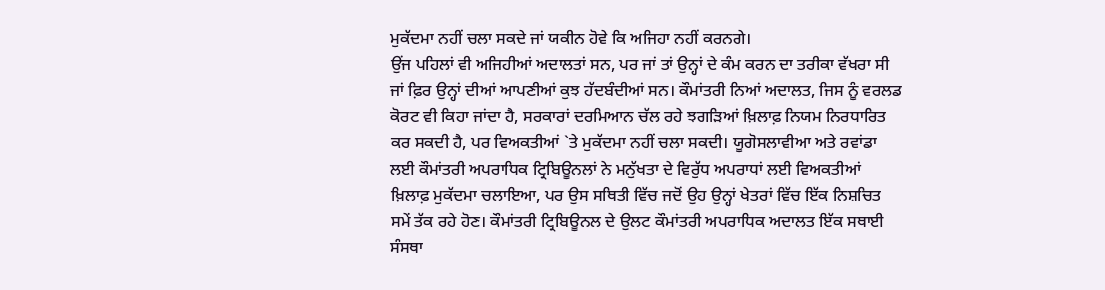ਮੁਕੱਦਮਾ ਨਹੀਂ ਚਲਾ ਸਕਦੇ ਜਾਂ ਯਕੀਨ ਹੋਵੇ ਕਿ ਅਜਿਹਾ ਨਹੀਂ ਕਰਨਗੇ।
ਉਂਜ ਪਹਿਲਾਂ ਵੀ ਅਜਿਹੀਆਂ ਅਦਾਲਤਾਂ ਸਨ, ਪਰ ਜਾਂ ਤਾਂ ਉਨ੍ਹਾਂ ਦੇ ਕੰਮ ਕਰਨ ਦਾ ਤਰੀਕਾ ਵੱਖਰਾ ਸੀ ਜਾਂ ਫ਼ਿਰ ਉਨ੍ਹਾਂ ਦੀਆਂ ਆਪਣੀਆਂ ਕੁਝ ਹੱਦਬੰਦੀਆਂ ਸਨ। ਕੌਮਾਂਤਰੀ ਨਿਆਂ ਅਦਾਲਤ, ਜਿਸ ਨੂੰ ਵਰਲਡ ਕੋਰਟ ਵੀ ਕਿਹਾ ਜਾਂਦਾ ਹੈ, ਸਰਕਾਰਾਂ ਦਰਮਿਆਨ ਚੱਲ ਰਹੇ ਝਗੜਿਆਂ ਖ਼ਿਲਾਫ਼ ਨਿਯਮ ਨਿਰਧਾਰਿਤ ਕਰ ਸਕਦੀ ਹੈ, ਪਰ ਵਿਅਕਤੀਆਂ `ਤੇ ਮੁਕੱਦਮਾ ਨਹੀਂ ਚਲਾ ਸਕਦੀ। ਯੂਗੋਸਲਾਵੀਆ ਅਤੇ ਰਵਾਂਡਾ ਲਈ ਕੌਮਾਂਤਰੀ ਅਪਰਾਧਿਕ ਟ੍ਰਿਬਿਊਨਲਾਂ ਨੇ ਮਨੁੱਖਤਾ ਦੇ ਵਿਰੁੱਧ ਅਪਰਾਧਾਂ ਲਈ ਵਿਅਕਤੀਆਂ ਖ਼ਿਲਾਫ਼ ਮੁਕੱਦਮਾ ਚਲਾਇਆ, ਪਰ ਉਸ ਸਥਿਤੀ ਵਿੱਚ ਜਦੋਂ ਉਹ ਉਨ੍ਹਾਂ ਖੇਤਰਾਂ ਵਿੱਚ ਇੱਕ ਨਿਸ਼ਚਿਤ ਸਮੇਂ ਤੱਕ ਰਹੇ ਹੋਣ। ਕੌਮਾਂਤਰੀ ਟ੍ਰਿਬਿਊਨਲ ਦੇ ਉਲਟ ਕੌਮਾਂਤਰੀ ਅਪਰਾਧਿਕ ਅਦਾਲਤ ਇੱਕ ਸਥਾਈ ਸੰਸਥਾ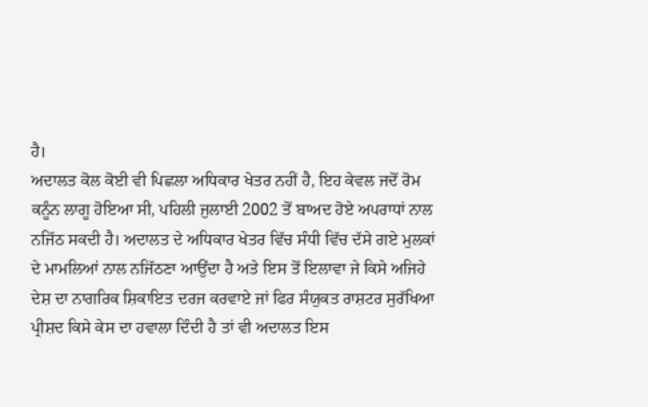ਹੈ।
ਅਦਾਲਤ ਕੋਲ ਕੋਈ ਵੀ ਪਿਛਲਾ ਅਧਿਕਾਰ ਖੇਤਰ ਨਹੀਂ ਹੈ, ਇਹ ਕੇਵਲ ਜਦੋਂ ਰੋਮ ਕਨੂੰਨ ਲਾਗੂ ਹੋਇਆ ਸੀ, ਪਹਿਲੀ ਜੁਲਾਈ 2002 ਤੋਂ ਬਾਅਦ ਹੋਏ ਅਪਰਾਧਾਂ ਨਾਲ ਨਜਿੱਠ ਸਕਦੀ ਹੈ। ਅਦਾਲਤ ਦੇ ਅਧਿਕਾਰ ਖੇਤਰ ਵਿੱਚ ਸੰਧੀ ਵਿੱਚ ਦੱਸੇ ਗਏ ਮੁਲਕਾਂ ਦੇ ਮਾਮਲਿਆਂ ਨਾਲ ਨਜਿੱਠਣਾ ਆਉਂਦਾ ਹੈ ਅਤੇ ਇਸ ਤੋਂ ਇਲਾਵਾ ਜੇ ਕਿਸੇ ਅਜਿਹੇ ਦੇਸ਼ ਦਾ ਨਾਗਰਿਕ ਸ਼ਿਕਾਇਤ ਦਰਜ ਕਰਵਾਏ ਜਾਂ ਫਿਰ ਸੰਯੁਕਤ ਰਾਸ਼ਟਰ ਸੁਰੱਖਿਆ ਪ੍ਰੀਸ਼ਦ ਕਿਸੇ ਕੇਸ ਦਾ ਹਵਾਲਾ ਦਿੰਦੀ ਹੈ ਤਾਂ ਵੀ ਅਦਾਲਤ ਇਸ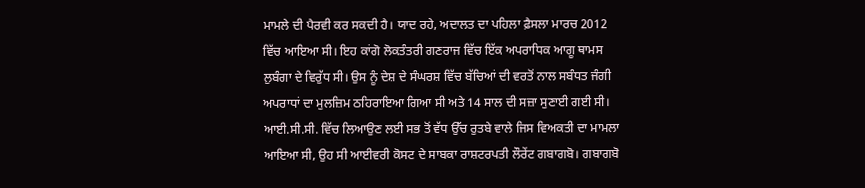ਮਾਮਲੇ ਦੀ ਪੈਰਵੀ ਕਰ ਸਕਦੀ ਹੈ। ਯਾਦ ਰਹੇ, ਅਦਾਲਤ ਦਾ ਪਹਿਲਾ ਫ਼ੈਸਲਾ ਮਾਰਚ 2012 ਵਿੱਚ ਆਇਆ ਸੀ। ਇਹ ਕਾਂਗੋ ਲੋਕਤੰਤਰੀ ਗਣਰਾਜ ਵਿੱਚ ਇੱਕ ਅਪਰਾਧਿਕ ਆਗੂ ਥਾਮਸ ਲੁਬੰਗਾ ਦੇ ਵਿਰੁੱਧ ਸੀ। ਉਸ ਨੂੰ ਦੇਸ਼ ਦੇ ਸੰਘਰਸ਼ ਵਿੱਚ ਬੱਚਿਆਂ ਦੀ ਵਰਤੋਂ ਨਾਲ ਸਬੰਧਤ ਜੰਗੀ ਅਪਰਾਧਾਂ ਦਾ ਮੁਲਜ਼ਿਮ ਠਹਿਰਾਇਆ ਗਿਆ ਸੀ ਅਤੇ 14 ਸਾਲ ਦੀ ਸਜ਼ਾ ਸੁਣਾਈ ਗਈ ਸੀ।
ਆਈ.ਸੀ.ਸੀ. ਵਿੱਚ ਲਿਆਉਣ ਲਈ ਸਭ ਤੋਂ ਵੱਧ ਉੱਚ ਰੁਤਬੇ ਵਾਲੇ ਜਿਸ ਵਿਅਕਤੀ ਦਾ ਮਾਮਲਾ ਆਇਆ ਸੀ, ਉਹ ਸੀ ਆਈਵਰੀ ਕੋਸਟ ਦੇ ਸਾਬਕਾ ਰਾਸ਼ਟਰਪਤੀ ਲੌਰੇਂਟ ਗਬਾਗਬੋ। ਗਬਾਗਬੋ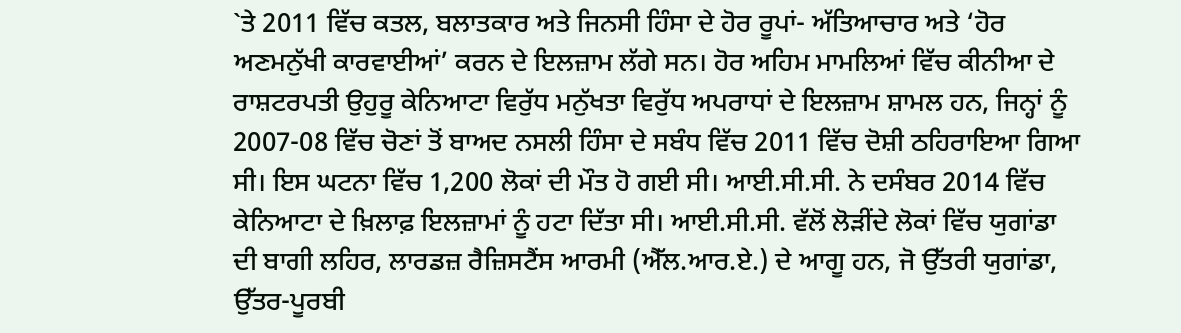`ਤੇ 2011 ਵਿੱਚ ਕਤਲ, ਬਲਾਤਕਾਰ ਅਤੇ ਜਿਨਸੀ ਹਿੰਸਾ ਦੇ ਹੋਰ ਰੂਪਾਂ- ਅੱਤਿਆਚਾਰ ਅਤੇ ‘ਹੋਰ ਅਣਮਨੁੱਖੀ ਕਾਰਵਾਈਆਂ’ ਕਰਨ ਦੇ ਇਲਜ਼ਾਮ ਲੱਗੇ ਸਨ। ਹੋਰ ਅਹਿਮ ਮਾਮਲਿਆਂ ਵਿੱਚ ਕੀਨੀਆ ਦੇ ਰਾਸ਼ਟਰਪਤੀ ਉਹੁਰੂ ਕੇਨਿਆਟਾ ਵਿਰੁੱਧ ਮਨੁੱਖਤਾ ਵਿਰੁੱਧ ਅਪਰਾਧਾਂ ਦੇ ਇਲਜ਼ਾਮ ਸ਼ਾਮਲ ਹਨ, ਜਿਨ੍ਹਾਂ ਨੂੰ 2007-08 ਵਿੱਚ ਚੋਣਾਂ ਤੋਂ ਬਾਅਦ ਨਸਲੀ ਹਿੰਸਾ ਦੇ ਸਬੰਧ ਵਿੱਚ 2011 ਵਿੱਚ ਦੋਸ਼ੀ ਠਹਿਰਾਇਆ ਗਿਆ ਸੀ। ਇਸ ਘਟਨਾ ਵਿੱਚ 1,200 ਲੋਕਾਂ ਦੀ ਮੌਤ ਹੋ ਗਈ ਸੀ। ਆਈ.ਸੀ.ਸੀ. ਨੇ ਦਸੰਬਰ 2014 ਵਿੱਚ ਕੇਨਿਆਟਾ ਦੇ ਖ਼ਿਲਾਫ਼ ਇਲਜ਼ਾਮਾਂ ਨੂੰ ਹਟਾ ਦਿੱਤਾ ਸੀ। ਆਈ.ਸੀ.ਸੀ. ਵੱਲੋਂ ਲੋੜੀਂਦੇ ਲੋਕਾਂ ਵਿੱਚ ਯੁਗਾਂਡਾ ਦੀ ਬਾਗੀ ਲਹਿਰ, ਲਾਰਡਜ਼ ਰੈਜ਼ਿਸਟੈਂਸ ਆਰਮੀ (ਐੱਲ.ਆਰ.ਏ.) ਦੇ ਆਗੂ ਹਨ, ਜੋ ਉੱਤਰੀ ਯੁਗਾਂਡਾ, ਉੱਤਰ-ਪੂਰਬੀ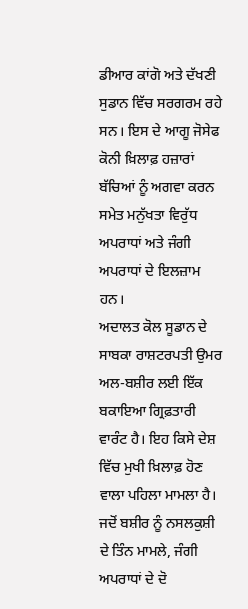ਡੀਆਰ ਕਾਂਗੋ ਅਤੇ ਦੱਖਣੀ ਸੁਡਾਨ ਵਿੱਚ ਸਰਗਰਮ ਰਹੇ ਸਨ। ਇਸ ਦੇ ਆਗੂ ਜੋਸੇਫ ਕੋਨੀ ਖ਼ਿਲਾਫ਼ ਹਜ਼ਾਰਾਂ ਬੱਚਿਆਂ ਨੂੰ ਅਗਵਾ ਕਰਨ ਸਮੇਤ ਮਨੁੱਖਤਾ ਵਿਰੁੱਧ ਅਪਰਾਧਾਂ ਅਤੇ ਜੰਗੀ ਅਪਰਾਧਾਂ ਦੇ ਇਲਜ਼ਾਮ ਹਨ।
ਅਦਾਲਤ ਕੋਲ ਸੂਡਾਨ ਦੇ ਸਾਬਕਾ ਰਾਸ਼ਟਰਪਤੀ ਉਮਰ ਅਲ-ਬਸ਼ੀਰ ਲਈ ਇੱਕ ਬਕਾਇਆ ਗ੍ਰਿਫ਼ਤਾਰੀ ਵਾਰੰਟ ਹੈ। ਇਹ ਕਿਸੇ ਦੇਸ਼ ਵਿੱਚ ਮੁਖੀ ਖ਼ਿਲਾਫ਼ ਹੋਣ ਵਾਲਾ ਪਹਿਲਾ ਮਾਮਲਾ ਹੈ। ਜਦੋਂ ਬਸ਼ੀਰ ਨੂੰ ਨਸਲਕੁਸ਼ੀ ਦੇ ਤਿੰਨ ਮਾਮਲੇ, ਜੰਗੀ ਅਪਰਾਧਾਂ ਦੇ ਦੋ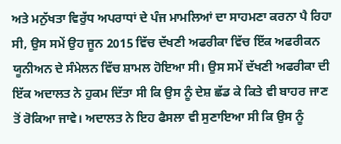ਅਤੇ ਮਨੁੱਖਤਾ ਵਿਰੁੱਧ ਅਪਰਾਧਾਂ ਦੇ ਪੰਜ ਮਾਮਲਿਆਂ ਦਾ ਸਾਹਮਣਾ ਕਰਨਾ ਪੈ ਰਿਹਾ ਸੀ, ਉਸ ਸਮੇਂ ਉਹ ਜੂਨ 2015 ਵਿੱਚ ਦੱਖਣੀ ਅਫਰੀਕਾ ਵਿੱਚ ਇੱਕ ਅਫਰੀਕਨ ਯੂਨੀਅਨ ਦੇ ਸੰਮੇਲਨ ਵਿੱਚ ਸ਼ਾਮਲ ਹੋਇਆ ਸੀ। ਉਸ ਸਮੇਂ ਦੱਖਣੀ ਅਫਰੀਕਾ ਦੀ ਇੱਕ ਅਦਾਲਤ ਨੇ ਹੁਕਮ ਦਿੱਤਾ ਸੀ ਕਿ ਉਸ ਨੂੰ ਦੇਸ਼ ਛੱਡ ਕੇ ਕਿਤੇ ਵੀ ਬਾਹਰ ਜਾਣ ਤੋਂ ਰੋਕਿਆ ਜਾਵੇ। ਅਦਾਲਤ ਨੇ ਇਹ ਫੈਸਲਾ ਵੀ ਸੁਣਾਇਆ ਸੀ ਕਿ ਉਸ ਨੂੰ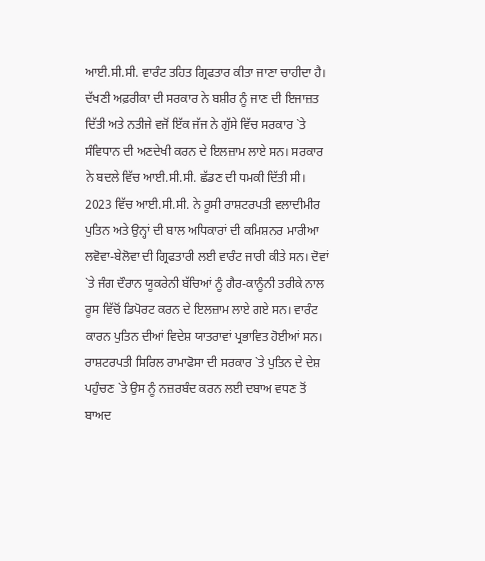ਆਈ.ਸੀ.ਸੀ. ਵਾਰੰਟ ਤਹਿਤ ਗ੍ਰਿਫਤਾਰ ਕੀਤਾ ਜਾਣਾ ਚਾਹੀਦਾ ਹੈ। ਦੱਖਣੀ ਅਫ਼ਰੀਕਾ ਦੀ ਸਰਕਾਰ ਨੇ ਬਸ਼ੀਰ ਨੂੰ ਜਾਣ ਦੀ ਇਜਾਜ਼ਤ ਦਿੱਤੀ ਅਤੇ ਨਤੀਜੇ ਵਜੋਂ ਇੱਕ ਜੱਜ ਨੇ ਗੁੱਸੇ ਵਿੱਚ ਸਰਕਾਰ `ਤੇ ਸੰਵਿਧਾਨ ਦੀ ਅਣਦੇਖੀ ਕਰਨ ਦੇ ਇਲਜ਼ਾਮ ਲਾਏ ਸਨ। ਸਰਕਾਰ ਨੇ ਬਦਲੇ ਵਿੱਚ ਆਈ.ਸੀ.ਸੀ. ਛੱਡਣ ਦੀ ਧਮਕੀ ਦਿੱਤੀ ਸੀ।
2023 ਵਿੱਚ ਆਈ.ਸੀ.ਸੀ. ਨੇ ਰੂਸੀ ਰਾਸ਼ਟਰਪਤੀ ਵਲਾਦੀਮੀਰ ਪੁਤਿਨ ਅਤੇ ਉਨ੍ਹਾਂ ਦੀ ਬਾਲ ਅਧਿਕਾਰਾਂ ਦੀ ਕਮਿਸ਼ਨਰ ਮਾਰੀਆ ਲਵੋਵਾ-ਬੇਲੋਵਾ ਦੀ ਗ੍ਰਿਫਤਾਰੀ ਲਈ ਵਾਰੰਟ ਜਾਰੀ ਕੀਤੇ ਸਨ। ਦੋਵਾਂ `ਤੇ ਜੰਗ ਦੌਰਾਨ ਯੂਕਰੇਨੀ ਬੱਚਿਆਂ ਨੂੰ ਗੈਰ-ਕਾਨੂੰਨੀ ਤਰੀਕੇ ਨਾਲ ਰੂਸ ਵਿੱਚੋਂ ਡਿਪੋਰਟ ਕਰਨ ਦੇ ਇਲਜ਼ਾਮ ਲਾਏ ਗਏ ਸਨ। ਵਾਰੰਟ ਕਾਰਨ ਪੁਤਿਨ ਦੀਆਂ ਵਿਦੇਸ਼ ਯਾਤਰਾਵਾਂ ਪ੍ਰਭਾਵਿਤ ਹੋਈਆਂ ਸਨ। ਰਾਸ਼ਟਰਪਤੀ ਸਿਰਿਲ ਰਾਮਾਫੋਸਾ ਦੀ ਸਰਕਾਰ `ਤੇ ਪੁਤਿਨ ਦੇ ਦੇਸ਼ ਪਹੁੰਚਣ `ਤੇ ਉਸ ਨੂੰ ਨਜ਼ਰਬੰਦ ਕਰਨ ਲਈ ਦਬਾਅ ਵਧਣ ਤੋਂ ਬਾਅਦ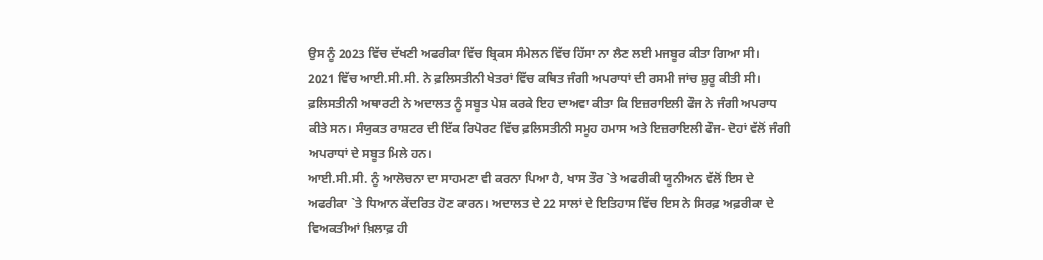ਉਸ ਨੂੰ 2023 ਵਿੱਚ ਦੱਖਣੀ ਅਫਰੀਕਾ ਵਿੱਚ ਬ੍ਰਿਕਸ ਸੰਮੇਲਨ ਵਿੱਚ ਹਿੱਸਾ ਨਾ ਲੈਣ ਲਈ ਮਜਬੂਰ ਕੀਤਾ ਗਿਆ ਸੀ।
2021 ਵਿੱਚ ਆਈ.ਸੀ.ਸੀ. ਨੇ ਫ਼ਲਿਸਤੀਨੀ ਖੇਤਰਾਂ ਵਿੱਚ ਕਥਿਤ ਜੰਗੀ ਅਪਰਾਧਾਂ ਦੀ ਰਸਮੀ ਜਾਂਚ ਸ਼ੁਰੂ ਕੀਤੀ ਸੀ। ਫ਼ਲਿਸਤੀਨੀ ਅਥਾਰਟੀ ਨੇ ਅਦਾਲਤ ਨੂੰ ਸਬੂਤ ਪੇਸ਼ ਕਰਕੇ ਇਹ ਦਾਅਵਾ ਕੀਤਾ ਕਿ ਇਜ਼ਰਾਇਲੀ ਫੌਜ ਨੇ ਜੰਗੀ ਅਪਰਾਧ ਕੀਤੇ ਸਨ। ਸੰਯੁਕਤ ਰਾਸ਼ਟਰ ਦੀ ਇੱਕ ਰਿਪੋਰਟ ਵਿੱਚ ਫ਼ਲਿਸਤੀਨੀ ਸਮੂਹ ਹਮਾਸ ਅਤੇ ਇਜ਼ਰਾਇਲੀ ਫੌਜ- ਦੋਹਾਂ ਵੱਲੋਂ ਜੰਗੀ ਅਪਰਾਧਾਂ ਦੇ ਸਬੂਤ ਮਿਲੇ ਹਨ।
ਆਈ.ਸੀ.ਸੀ. ਨੂੰ ਆਲੋਚਨਾ ਦਾ ਸਾਹਮਣਾ ਵੀ ਕਰਨਾ ਪਿਆ ਹੈ, ਖਾਸ ਤੌਰ `ਤੇ ਅਫਰੀਕੀ ਯੂਨੀਅਨ ਵੱਲੋਂ ਇਸ ਦੇ ਅਫਰੀਕਾ `ਤੇ ਧਿਆਨ ਕੇਂਦਰਿਤ ਹੋਣ ਕਾਰਨ। ਅਦਾਲਤ ਦੇ 22 ਸਾਲਾਂ ਦੇ ਇਤਿਹਾਸ ਵਿੱਚ ਇਸ ਨੇ ਸਿਰਫ਼ ਅਫ਼ਰੀਕਾ ਦੇ ਵਿਅਕਤੀਆਂ ਖ਼ਿਲਾਫ਼ ਹੀ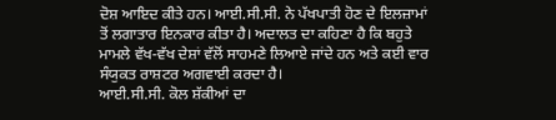ਦੋਸ਼ ਆਇਦ ਕੀਤੇ ਹਨ। ਆਈ.ਸੀ.ਸੀ. ਨੇ ਪੱਖਪਾਤੀ ਹੋਣ ਦੇ ਇਲਜ਼ਾਮਾਂ ਤੋਂ ਲਗਾਤਾਰ ਇਨਕਾਰ ਕੀਤਾ ਹੈ। ਅਦਾਲਤ ਦਾ ਕਹਿਣਾ ਹੈ ਕਿ ਬਹੁਤੇ ਮਾਮਲੇ ਵੱਖ-ਵੱਖ ਦੇਸ਼ਾਂ ਵੱਲੋਂ ਸਾਹਮਣੇ ਲਿਆਏ ਜਾਂਦੇ ਹਨ ਅਤੇ ਕਈ ਵਾਰ ਸੰਯੁਕਤ ਰਾਸ਼ਟਰ ਅਗਵਾਈ ਕਰਦਾ ਹੈ।
ਆਈ.ਸੀ.ਸੀ. ਕੋਲ ਸ਼ੱਕੀਆਂ ਦਾ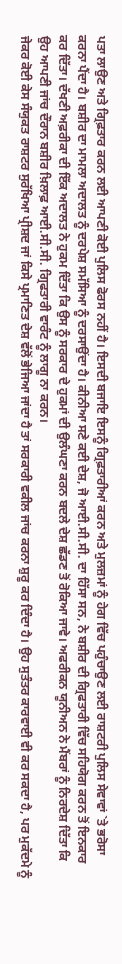ਪਤਾ ਲਾਉਣ ਅਤੇ ਗ੍ਰਿਫ਼ਤਾਰ ਕਰਨ ਲਈ ਆਪਣੀ ਕੋਈ ਪੁਲਿਸ ਫੋਰਸ ਨਹੀਂ ਹੈ। ਇਸਦੀ ਬਜਾਇ ਇਸਨੂੰ ਗ੍ਰਿਫ਼ਤਾਰੀਆਂ ਕਰਨ ਅਤੇ ਮੁਲਜ਼ਮਾਂ ਨੂੰ ਹੇਗ ਵਿੱਚ ਪਹੁੰਚਾਉਣ ਲਈ ਰਾਸ਼ਟਰੀ ਪੁਲਿਸ ਸੇਵਾਵਾਂ `ਤੇ ਭਰੋਸਾ ਕਰਨਾ ਪੈਂਦਾ ਹੈ। ਬਸ਼ੀਰ ਦਾ ਮਾਮਲਾ ਅਦਾਲਤ ਨੂੰ ਦਰਪੇਸ਼ ਸਮੱਸਿਆ ਨੂੰ ਦਰਸਾਉਂਦਾ ਹੈ। ਕੀਨੀਆ ਸਣੇ ਕਈ ਦੇਸ਼, ਜੋ ਆਈ.ਸੀ.ਸੀ. ਦਾ ਹਿੱਸਾ ਸਨ, ਨੇ ਬਸ਼ੀਰ ਦੀ ਗ੍ਰਿਫਤਾਰੀ ਵਿੱਚ ਸਹਿਯੋਗ ਕਰਨ ਤੋਂ ਇਨਕਾਰ ਕਰ ਦਿੱਤਾ। ਦੱਖਣੀ ਅਫ਼ਰੀਕਾ ਦੀ ਇੱਕ ਅਦਾਲਤ ਨੇ ਹੁਕਮ ਦਿੱਤਾ ਕਿ ਉਸ ਨੂੰ ਸਰਕਾਰ ਦੇ ਹੁਕਮਾਂ ਦੀ ਉਲੰਘਣਾ ਕਰਨ ਬਦਲੇ ਦੇਸ਼ ਛੱਡਣ ਤੋਂ ਰੋਕਿਆ ਜਾਵੇ। ਅਫਰੀਕਨ ਯੂਨੀਅਨ ਨੇ ਮੈਂਬਰਾਂ ਨੂੰ ਨਿਰਦੇਸ਼ ਦਿੱਤਾ ਕਿ ਉਹ ਆਪਣੀ ਜਾਂਚ ਦੌਰਾਨ ਬਸ਼ੀਰ ਖ਼ਿਲਾਫ਼ ਆਈ.ਸੀ.ਸੀ. ਗ੍ਰਿਫਤਾਰੀ ਵਾਰੰਟ ਨੂੰ ਲਾਗੂ ਨਾ ਕਰਨ।
ਜੇਕਰ ਕੋਈ ਕੇਸ ਸੰਯੁਕਤ ਰਾਸ਼ਟਰ ਸੁਰੱਖਿਆ ਪ੍ਰੀਸ਼ਦ ਜਾਂ ਕਿਸੇ ਪ੍ਰਮਾਣਿਤ ਦੇਸ਼ ਵੱਲੋਂ ਭੇਜਿਆ ਜਾਂਦਾ ਹੈ ਤਾਂ ਸਰਕਾਰੀ ਵਕੀਲ ਜਾਂਚ ਕਰਨਾ ਸ਼ੁਰੂ ਕਰ ਦਿੰਦਾ ਹੈ। ਉਹ ਸੁਤੰਤਰ ਕਾਰਵਾਈ ਵੀ ਕਰ ਸਕਦਾ ਹੈ, ਪਰ ਮੁਕੱਦਮੇ ਨੂੰ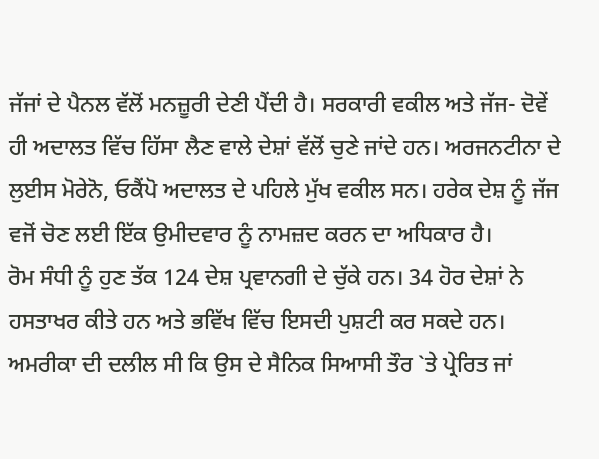ਜੱਜਾਂ ਦੇ ਪੈਨਲ ਵੱਲੋਂ ਮਨਜ਼ੂਰੀ ਦੇਣੀ ਪੈਂਦੀ ਹੈ। ਸਰਕਾਰੀ ਵਕੀਲ ਅਤੇ ਜੱਜ- ਦੋਵੇਂ ਹੀ ਅਦਾਲਤ ਵਿੱਚ ਹਿੱਸਾ ਲੈਣ ਵਾਲੇ ਦੇਸ਼ਾਂ ਵੱਲੋਂ ਚੁਣੇ ਜਾਂਦੇ ਹਨ। ਅਰਜਨਟੀਨਾ ਦੇ ਲੁਈਸ ਮੋਰੇਨੋ, ਓਕੈਂਪੋ ਅਦਾਲਤ ਦੇ ਪਹਿਲੇ ਮੁੱਖ ਵਕੀਲ ਸਨ। ਹਰੇਕ ਦੇਸ਼ ਨੂੰ ਜੱਜ ਵਜੋਂ ਚੋਣ ਲਈ ਇੱਕ ਉਮੀਦਵਾਰ ਨੂੰ ਨਾਮਜ਼ਦ ਕਰਨ ਦਾ ਅਧਿਕਾਰ ਹੈ।
ਰੋਮ ਸੰਧੀ ਨੂੰ ਹੁਣ ਤੱਕ 124 ਦੇਸ਼ ਪ੍ਰਵਾਨਗੀ ਦੇ ਚੁੱਕੇ ਹਨ। 34 ਹੋਰ ਦੇਸ਼ਾਂ ਨੇ ਹਸਤਾਖਰ ਕੀਤੇ ਹਨ ਅਤੇ ਭਵਿੱਖ ਵਿੱਚ ਇਸਦੀ ਪੁਸ਼ਟੀ ਕਰ ਸਕਦੇ ਹਨ। ਅਮਰੀਕਾ ਦੀ ਦਲੀਲ ਸੀ ਕਿ ਉਸ ਦੇ ਸੈਨਿਕ ਸਿਆਸੀ ਤੌਰ `ਤੇ ਪ੍ਰੇਰਿਤ ਜਾਂ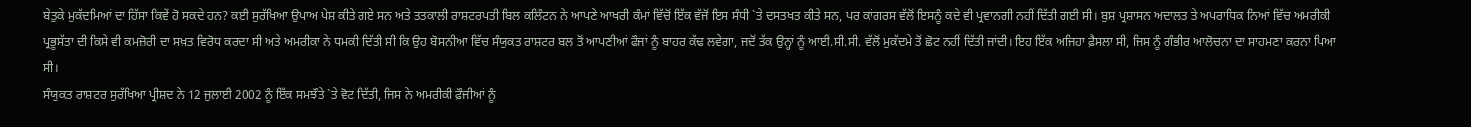ਬੇਤੁਕੇ ਮੁਕੱਦਮਿਆਂ ਦਾ ਹਿੱਸਾ ਕਿਵੇਂ ਹੋ ਸਕਦੇ ਹਨ? ਕਈ ਸੁਰੱਖਿਆ ਉਪਾਅ ਪੇਸ਼ ਕੀਤੇ ਗਏ ਸਨ ਅਤੇ ਤਤਕਾਲੀ ਰਾਸ਼ਟਰਪਤੀ ਬਿਲ ਕਲਿੰਟਨ ਨੇ ਆਪਣੇ ਆਖਰੀ ਕੰਮਾਂ ਵਿੱਚੋਂ ਇੱਕ ਵੱਜੋਂ ਇਸ ਸੰਧੀ `ਤੇ ਦਸਤਖਤ ਕੀਤੇ ਸਨ, ਪਰ ਕਾਂਗਰਸ ਵੱਲੋਂ ਇਸਨੂੰ ਕਦੇ ਵੀ ਪ੍ਰਵਾਨਗੀ ਨਹੀਂ ਦਿੱਤੀ ਗਈ ਸੀ। ਬੁਸ਼ ਪ੍ਰਸ਼ਾਸਨ ਅਦਾਲਤ ਤੇ ਅਪਰਾਧਿਕ ਨਿਆਂ ਵਿੱਚ ਅਮਰੀਕੀ ਪ੍ਰਭੂਸੱਤਾ ਦੀ ਕਿਸੇ ਵੀ ਕਮਜ਼ੋਰੀ ਦਾ ਸਖ਼ਤ ਵਿਰੋਧ ਕਰਦਾ ਸੀ ਅਤੇ ਅਮਰੀਕਾ ਨੇ ਧਮਕੀ ਦਿੱਤੀ ਸੀ ਕਿ ਉਹ ਬੋਸਨੀਆ ਵਿੱਚ ਸੰਯੁਕਤ ਰਾਸ਼ਟਰ ਬਲ ਤੋਂ ਆਪਣੀਆਂ ਫੌਜਾਂ ਨੂੰ ਬਾਹਰ ਕੱਢ ਲਵੇਗਾ, ਜਦੋਂ ਤੱਕ ਉਨ੍ਹਾਂ ਨੂੰ ਆਈ.ਸੀ.ਸੀ. ਵੱਲੋਂ ਮੁਕੱਦਮੇ ਤੋਂ ਛੋਟ ਨਹੀਂ ਦਿੱਤੀ ਜਾਂਦੀ। ਇਹ ਇੱਕ ਅਜਿਹਾ ਫ਼ੈਸਲਾ ਸੀ, ਜਿਸ ਨੂੰ ਗੰਭੀਰ ਆਲੋਚਨਾ ਦਾ ਸਾਹਮਣਾ ਕਰਨਾ ਪਿਆ ਸੀ।
ਸੰਯੁਕਤ ਰਾਸ਼ਟਰ ਸੁਰੱਖਿਆ ਪ੍ਰੀਸ਼ਦ ਨੇ 12 ਜੁਲਾਈ 2002 ਨੂੰ ਇੱਕ ਸਮਝੌਤੇ `ਤੇ ਵੋਟ ਦਿੱਤੀ, ਜਿਸ ਨੇ ਅਮਰੀਕੀ ਫ਼ੌਜੀਆਂ ਨੂੰ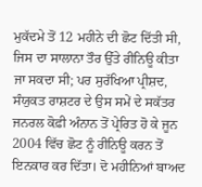ਮੁਕੱਦਮੇ ਤੋਂ 12 ਮਹੀਨੇ ਦੀ ਛੋਟ ਦਿੱਤੀ ਸੀ, ਜਿਸ ਦਾ ਸਾਲਾਨਾ ਤੌਰ ਉੱਤੇ ਰੀਨਿਊ ਕੀਤਾ ਜਾ ਸਕਦਾ ਸੀ; ਪਰ ਸੁਰੱਖਿਆ ਪ੍ਰੀਸ਼ਦ, ਸੰਯੁਕਤ ਰਾਸ਼ਟਰ ਦੇ ਉਸ ਸਮੇਂ ਦੇ ਸਕੱਤਰ ਜਨਰਲ ਕੋਫ਼ੀ ਅੰਨਾਨ ਤੋਂ ਪ੍ਰੇਰਿਤ ਹੋ ਕੇ ਜੂਨ 2004 ਵਿੱਚ ਛੋਟ ਨੂੰ ਰੀਨਿਊ ਕਰਨ ਤੋਂ ਇਨਕਾਰ ਕਰ ਦਿੱਤਾ। ਦੋ ਮਹੀਨਿਆਂ ਬਾਅਦ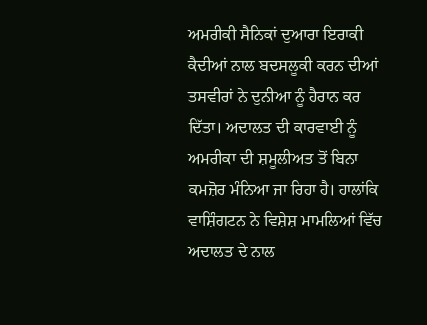ਅਮਰੀਕੀ ਸੈਨਿਕਾਂ ਦੁਆਰਾ ਇਰਾਕੀ ਕੈਦੀਆਂ ਨਾਲ ਬਦਸਲੂਕੀ ਕਰਨ ਦੀਆਂ ਤਸਵੀਰਾਂ ਨੇ ਦੁਨੀਆ ਨੂੰ ਹੈਰਾਨ ਕਰ ਦਿੱਤਾ। ਅਦਾਲਤ ਦੀ ਕਾਰਵਾਈ ਨੂੰ ਅਮਰੀਕਾ ਦੀ ਸ਼ਮੂਲੀਅਤ ਤੋਂ ਬਿਨਾ ਕਮਜ਼ੋਰ ਮੰਨਿਆ ਜਾ ਰਿਹਾ ਹੈ। ਹਾਲਾਂਕਿ ਵਾਸ਼ਿੰਗਟਨ ਨੇ ਵਿਸ਼ੇਸ਼ ਮਾਮਲਿਆਂ ਵਿੱਚ ਅਦਾਲਤ ਦੇ ਨਾਲ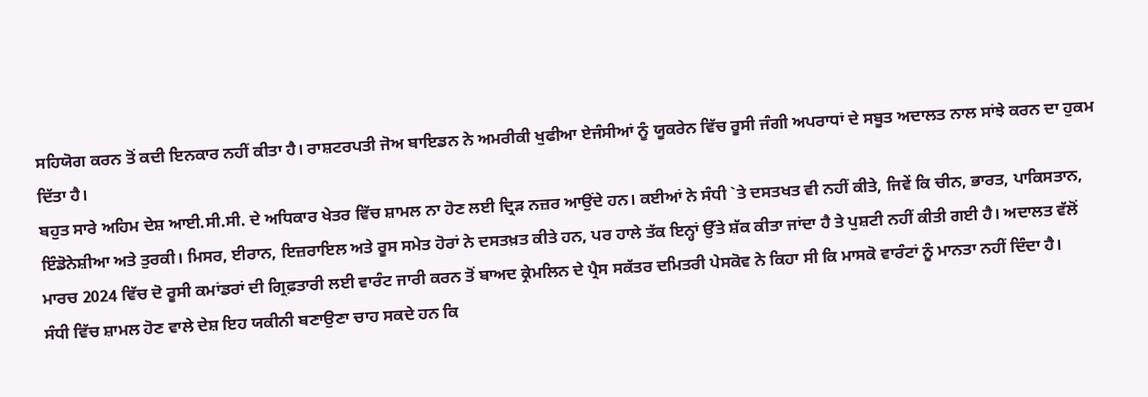ਸਹਿਯੋਗ ਕਰਨ ਤੋਂ ਕਦੀ ਇਨਕਾਰ ਨਹੀਂ ਕੀਤਾ ਹੈ। ਰਾਸ਼ਟਰਪਤੀ ਜੋਅ ਬਾਇਡਨ ਨੇ ਅਮਰੀਕੀ ਖੁਫੀਆ ਏਜੰਸੀਆਂ ਨੂੰ ਯੂਕਰੇਨ ਵਿੱਚ ਰੂਸੀ ਜੰਗੀ ਅਪਰਾਧਾਂ ਦੇ ਸਬੂਤ ਅਦਾਲਤ ਨਾਲ ਸਾਂਝੇ ਕਰਨ ਦਾ ਹੁਕਮ ਦਿੱਤਾ ਹੈ।
ਬਹੁਤ ਸਾਰੇ ਅਹਿਮ ਦੇਸ਼ ਆਈ.ਸੀ.ਸੀ. ਦੇ ਅਧਿਕਾਰ ਖੇਤਰ ਵਿੱਚ ਸ਼ਾਮਲ ਨਾ ਹੋਣ ਲਈ ਦ੍ਰਿੜ ਨਜ਼ਰ ਆਉਂਦੇ ਹਨ। ਕਈਆਂ ਨੇ ਸੰਧੀ `ਤੇ ਦਸਤਖਤ ਵੀ ਨਹੀਂ ਕੀਤੇ, ਜਿਵੇਂ ਕਿ ਚੀਨ, ਭਾਰਤ, ਪਾਕਿਸਤਾਨ, ਇੰਡੋਨੇਸ਼ੀਆ ਅਤੇ ਤੁਰਕੀ। ਮਿਸਰ, ਈਰਾਨ, ਇਜ਼ਰਾਇਲ ਅਤੇ ਰੂਸ ਸਮੇਤ ਹੋਰਾਂ ਨੇ ਦਸਤਖ਼ਤ ਕੀਤੇ ਹਨ, ਪਰ ਹਾਲੇ ਤੱਕ ਇਨ੍ਹਾਂ ਉੱਤੇ ਸ਼ੱਕ ਕੀਤਾ ਜਾਂਦਾ ਹੈ ਤੇ ਪੁਸ਼ਟੀ ਨਹੀਂ ਕੀਤੀ ਗਈ ਹੈ। ਅਦਾਲਤ ਵੱਲੋਂ ਮਾਰਚ 2024 ਵਿੱਚ ਦੋ ਰੂਸੀ ਕਮਾਂਡਰਾਂ ਦੀ ਗ੍ਰਿਫ਼ਤਾਰੀ ਲਈ ਵਾਰੰਟ ਜਾਰੀ ਕਰਨ ਤੋਂ ਬਾਅਦ ਕ੍ਰੇਮਲਿਨ ਦੇ ਪ੍ਰੈਸ ਸਕੱਤਰ ਦਮਿਤਰੀ ਪੇਸਕੋਵ ਨੇ ਕਿਹਾ ਸੀ ਕਿ ਮਾਸਕੋ ਵਾਰੰਟਾਂ ਨੂੰ ਮਾਨਤਾ ਨਹੀਂ ਦਿੰਦਾ ਹੈ।
ਸੰਧੀ ਵਿੱਚ ਸ਼ਾਮਲ ਹੋਣ ਵਾਲੇ ਦੇਸ਼ ਇਹ ਯਕੀਨੀ ਬਣਾਉਣਾ ਚਾਹ ਸਕਦੇ ਹਨ ਕਿ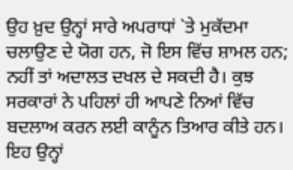ਉਹ ਖ਼ੁਦ ਉਨ੍ਹਾਂ ਸਾਰੇ ਅਪਰਾਧਾਂ `ਤੇ ਮੁਕੱਦਮਾ ਚਲਾਉਣ ਦੇ ਯੋਗ ਹਨ, ਜੋ ਇਸ ਵਿੱਚ ਸ਼ਾਮਲ ਹਨ; ਨਹੀਂ ਤਾਂ ਅਦਾਲਤ ਦਖਲ ਦੇ ਸਕਦੀ ਹੈ। ਕੁਝ ਸਰਕਾਰਾਂ ਨੇ ਪਹਿਲਾਂ ਹੀ ਆਪਣੇ ਨਿਆਂ ਵਿੱਚ ਬਦਲਾਅ ਕਰਨ ਲਈ ਕਾਨੂੰਨ ਤਿਆਰ ਕੀਤੇ ਹਨ। ਇਹ ਉਨ੍ਹਾਂ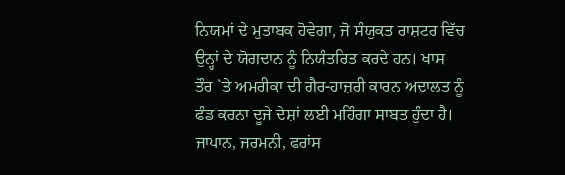ਨਿਯਮਾਂ ਦੇ ਮੁਤਾਬਕ ਹੋਵੇਗਾ, ਜੋ ਸੰਯੁਕਤ ਰਾਸ਼ਟਰ ਵਿੱਚ ਉਨ੍ਹਾਂ ਦੇ ਯੋਗਦਾਨ ਨੂੰ ਨਿਯੰਤਰਿਤ ਕਰਦੇ ਹਨ। ਖਾਸ ਤੌਰ `ਤੇ ਅਮਰੀਕਾ ਦੀ ਗੈਰ-ਹਾਜ਼ਰੀ ਕਾਰਨ ਅਦਾਲਤ ਨੂੰ ਫੰਡ ਕਰਨਾ ਦੂਜੇ ਦੇਸ਼ਾਂ ਲਈ ਮਹਿੰਗਾ ਸਾਬਤ ਹੁੰਦਾ ਹੈ। ਜਾਪਾਨ, ਜਰਮਨੀ, ਫਰਾਂਸ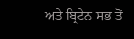ਅਤੇ ਬ੍ਰਿਟੇਨ ਸਭ ਤੋਂ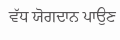ਵੱਧ ਯੋਗਦਾਨ ਪਾਉਣ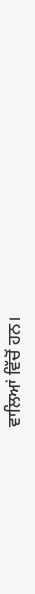ਵਾਲਿਆਂ ਵਿੱਚੋਂ ਹਨ।